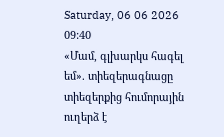Saturday, 06 06 2026
09:40
«Մամ, գլխարկս հագել եմ». տիեզերագնացը տիեզերքից հումորային ուղերձ է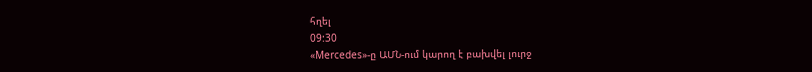հղել
09:30
«Mercedes»-ը ԱՄՆ-ում կարող է բախվել լուրջ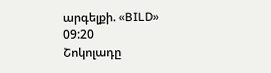արգելքի. «BILD»
09:20
Շոկոլադը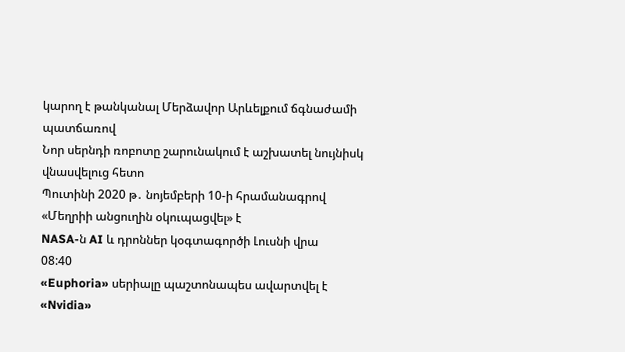կարող է թանկանալ Մերձավոր Արևելքում ճգնաժամի պատճառով
Նոր սերնդի ռոբոտը շարունակում է աշխատել նույնիսկ վնասվելուց հետո
Պուտինի 2020 թ․ նոյեմբերի 10-ի հրամանագրով «Մեղրիի անցուղին օկուպացվել» է
NASA-ն AI և դրոններ կօգտագործի Լուսնի վրա
08:40
«Euphoria» սերիալը պաշտոնապես ավարտվել է
«Nvidia»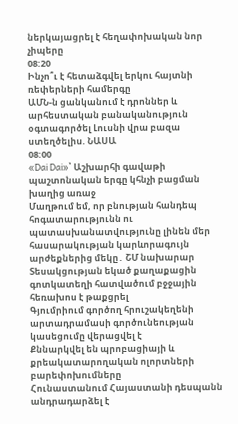ներկայացրել է հեղափոխական նոր չիպերը
08:20
Ինչո՞ւ է հետաձգվել երկու հայտնի ռեփերների համերգը
ԱՄՆ-ն ցանկանում է դրոններ և արհեստական բանականություն օգտագործել Լուսնի վրա բազա ստեղծելիս. ՆԱՍԱ
08:00
«Dai Dai»՝ Աշխարհի գավաթի պաշտոնական երգը կհնչի բացման խաղից առաջ
Մաղթում եմ, որ բնության հանդեպ հոգատարությունն ու պատասխանատվությունը լինեն մեր հասարակության կարևորագույն արժեքներից մեկը․ ՇՄ նախարար
Տեսակցության եկած քաղաքացին գոտկատեղի հատվածում բջջային հեռախոս է թաքցրել
Գյումրիում գործող հրուշակեղենի արտադրամասի գործունեության կասեցումը վերացվել է
Քննարկվել են պրոբացիայի և քրեակատարողական ոլորտների բարեփոխումները
Հունաստանում Հայաստանի դեսպանն անդրադարձել է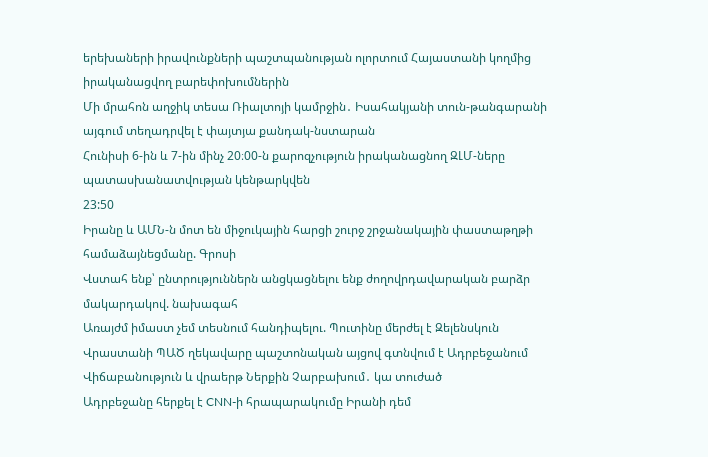երեխաների իրավունքների պաշտպանության ոլորտում Հայաստանի կողմից իրականացվող բարեփոխումներին
Մի մրահոն աղջիկ տեսա Ռիալտոյի կամրջին․ Իսահակյանի տուն-թանգարանի այգում տեղադրվել է փայտյա քանդակ-նստարան
Հունիսի 6-ին և 7-ին մինչ 20։00-ն քարոզչություն իրականացնող ԶԼՄ-ները պատասխանատվության կենթարկվեն
23:50
Իրանը և ԱՄՆ-ն մոտ են միջուկային հարցի շուրջ շրջանակային փաստաթղթի համաձայնեցմանը. Գրոսի
Վստահ ենք՝ ընտրություններն անցկացնելու ենք ժողովրդավարական բարձր մակարդակով. նախագահ
Առայժմ իմաստ չեմ տեսնում հանդիպելու. Պուտինը մերժել է Զելենսկուն
Վրաստանի ՊԱԾ ղեկավարը պաշտոնական այցով գտնվում է Ադրբեջանում
Վիճաբանություն և վրաերթ Ներքին Չարբախում․ կա տուժած
Ադրբեջանը հերքել է CNN-ի հրապարակումը Իրանի դեմ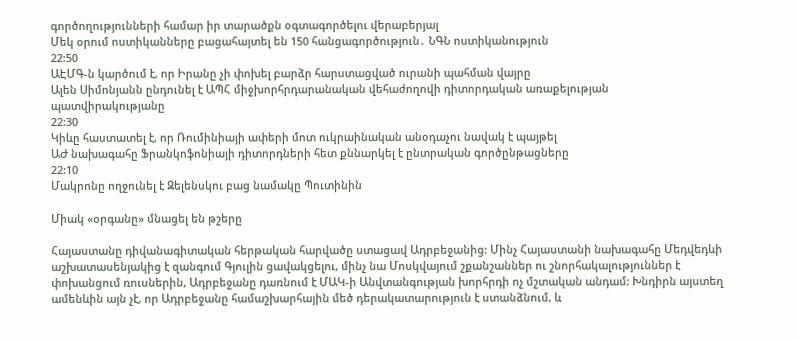գործողությունների համար իր տարածքն օգտագործելու վերաբերյալ
Մեկ օրում ոստիկանները բացահայտել են 150 հանցագործություն․ ՆԳՆ ոստիկանություն
22:50
ԱԷՄԳ-ն կարծում է, որ Իրանը չի փոխել բարձր հարստացված ուրանի պահման վայրը
Ալեն Սիմոնյանն ընդունել է ԱՊՀ միջխորհրդարանական վեհաժողովի դիտորդական առաքելության պատվիրակությանը
22:30
Կիևը հաստատել է, որ Ռումինիայի ափերի մոտ ուկրաինական անօդաչու նավակ է պայթել
ԱԺ նախագահը Ֆրանկոֆոնիայի դիտորդների հետ քննարկել է ընտրական գործընթացները
22:10
Մակրոնը ողջունել է Զելենսկու բաց նամակը Պուտինին

Միակ «օրգանը» մնացել են թշերը

Հայաստանը դիվանագիտական հերթական հարվածը ստացավ Ադրբեջանից: Մինչ Հայաստանի նախագահը Մեդվեդևի աշխատասենյակից է զանգում Գյուլին ցավակցելու, մինչ նա Մոսկվայում շքանշաններ ու շնորհակալություններ է փոխանցում ռուսներին, Ադրբեջանը դառնում է ՄԱԿ-ի Անվտանգության խորհրդի ոչ մշտական անդամ: Խնդիրն այստեղ ամենևին այն չէ, որ Ադրբեջանը համաշխարհային մեծ դերակատարություն է ստանձնում, և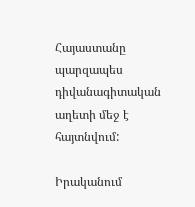Հայաստանը պարզապես դիվանագիտական աղետի մեջ է հայտնվում:

Իրականում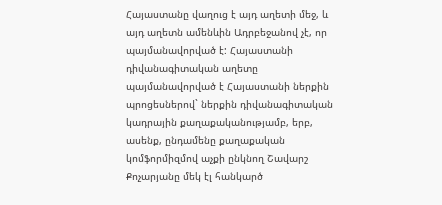Հայաստանը վաղուց է այդ աղետի մեջ, և այդ աղետն ամենևին Ադրբեջանով չէ, որ պայմանավորված է: Հայաստանի դիվանագիտական աղետը պայմանավորված է Հայաստանի ներքին պրոցեսներով` ներքին դիվանագիտական կադրային քաղաքականությամբ, երբ, ասենք, ընդամենը քաղաքական կոմֆորմիզմով աչքի ընկնող Շավարշ Քոչարյանը մեկ էլ հանկարծ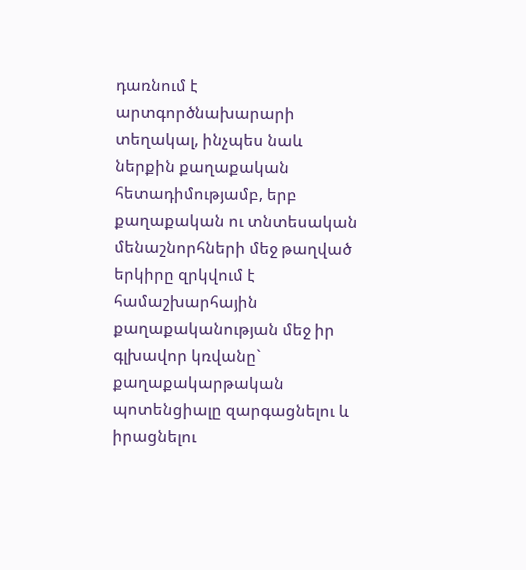դառնում է արտգործնախարարի տեղակալ, ինչպես նաև ներքին քաղաքական հետադիմությամբ, երբ քաղաքական ու տնտեսական մենաշնորհների մեջ թաղված երկիրը զրկվում է համաշխարհային քաղաքականության մեջ իր գլխավոր կռվանը` քաղաքակարթական պոտենցիալը զարգացնելու և իրացնելու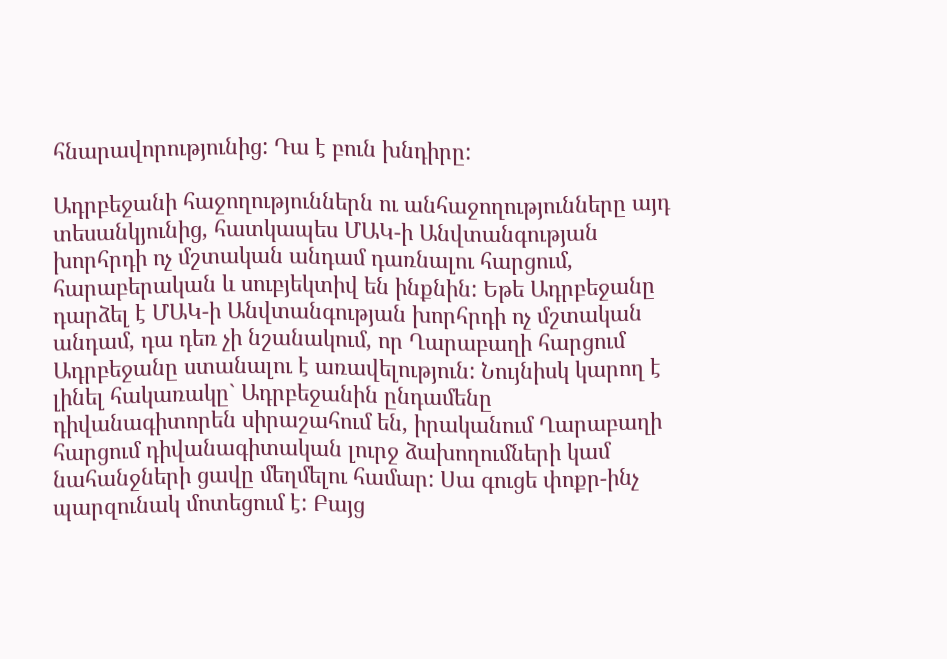հնարավորությունից: Դա է բուն խնդիրը:

Ադրբեջանի հաջողություններն ու անհաջողությունները այդ տեսանկյունից, հատկապես ՄԱԿ-ի Անվտանգության խորհրդի ոչ մշտական անդամ դառնալու հարցում, հարաբերական և սուբյեկտիվ են ինքնին: Եթե Ադրբեջանը դարձել է ՄԱԿ-ի Անվտանգության խորհրդի ոչ մշտական անդամ, դա դեռ չի նշանակում, որ Ղարաբաղի հարցում Ադրբեջանը ստանալու է առավելություն: Նույնիսկ կարող է լինել հակառակը` Ադրբեջանին ընդամենը դիվանագիտորեն սիրաշահում են, իրականում Ղարաբաղի հարցում դիվանագիտական լուրջ ձախողումների կամ նահանջների ցավը մեղմելու համար: Սա գուցե փոքր-ինչ պարզունակ մոտեցում է: Բայց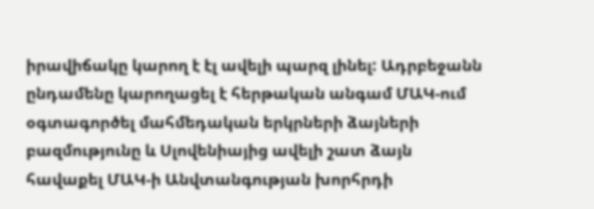իրավիճակը կարող է էլ ավելի պարզ լինել: Ադրբեջանն ընդամենը կարողացել է հերթական անգամ ՄԱԿ-ում օգտագործել մահմեդական երկրների ձայների բազմությունը և Սլովենիայից ավելի շատ ձայն հավաքել ՄԱԿ-ի Անվտանգության խորհրդի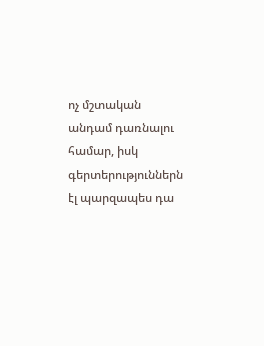ոչ մշտական անդամ դառնալու համար, իսկ գերտերություններն էլ պարզապես դա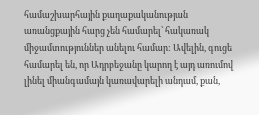համաշխարհային քաղաքականության առանցքային հարց չեն համարել՝ հակառակ միջամտություններ անելու համար: Ավելին, գուցե համարել են, որ Ադրբեջանը կարող է այդ առումով լինել միանգամայն կառավարելի անդամ, քան,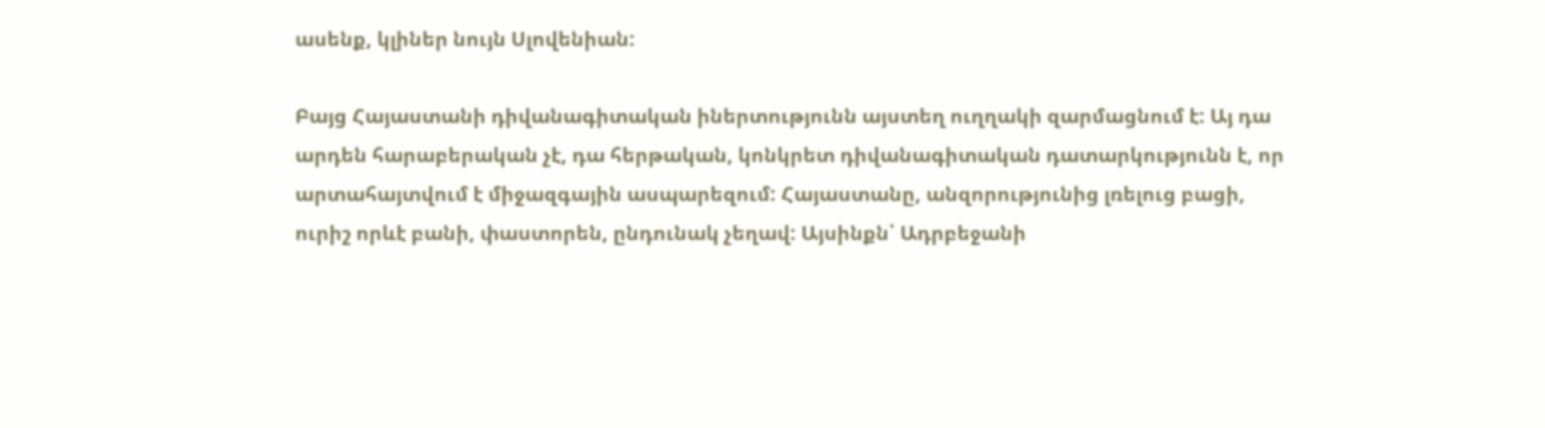ասենք, կլիներ նույն Սլովենիան:

Բայց Հայաստանի դիվանագիտական իներտությունն այստեղ ուղղակի զարմացնում է: Այ դա արդեն հարաբերական չէ, դա հերթական, կոնկրետ դիվանագիտական դատարկությունն է, որ արտահայտվում է միջազգային ասպարեզում: Հայաստանը, անզորությունից լռելուց բացի, ուրիշ որևէ բանի, փաստորեն, ընդունակ չեղավ: Այսինքն՝ Ադրբեջանի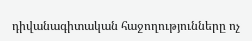դիվանագիտական հաջողությունները ոչ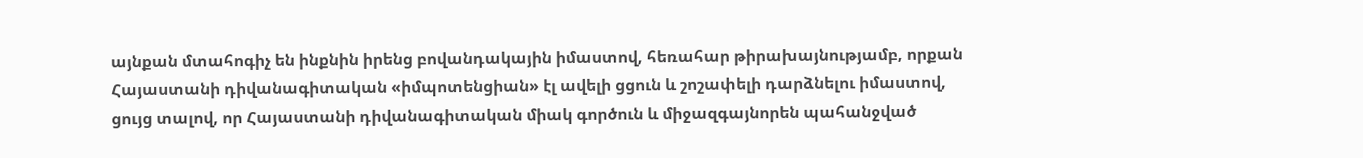այնքան մտահոգիչ են ինքնին իրենց բովանդակային իմաստով, հեռահար թիրախայնությամբ, որքան Հայաստանի դիվանագիտական «իմպոտենցիան» էլ ավելի ցցուն և շոշափելի դարձնելու իմաստով, ցույց տալով, որ Հայաստանի դիվանագիտական միակ գործուն և միջազգայնորեն պահանջված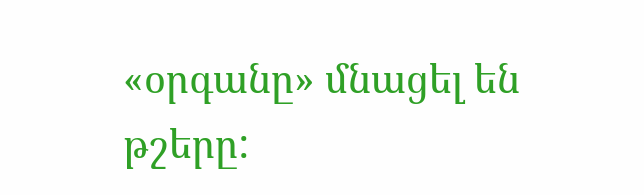«օրգանը» մնացել են թշերը: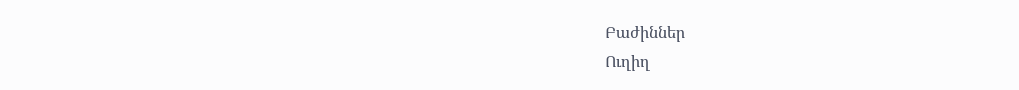Բաժիններ
Ուղիղ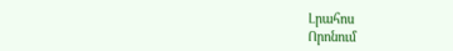Լրահոս
Որոնում